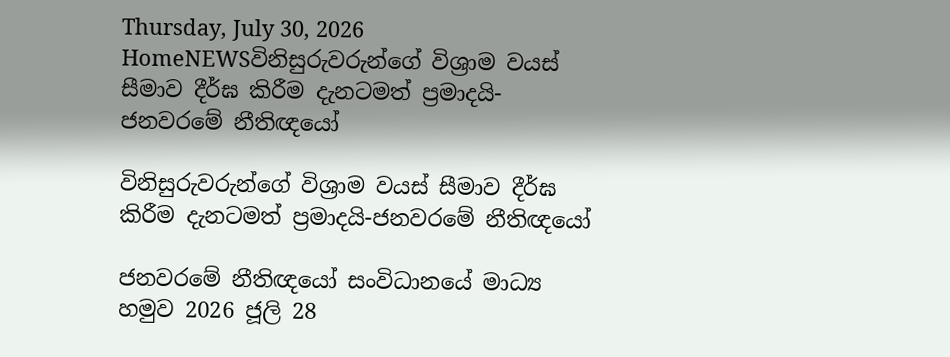Thursday, July 30, 2026
HomeNEWSවිනිසුරුවරුන්ගේ විශ්‍රාම වයස් සීමාව දීර්ඝ කිරීම දැනටමත් ප්‍රමාදයි-ජනවරමේ නීතිඥයෝ

විනිසුරුවරුන්ගේ විශ්‍රාම වයස් සීමාව දීර්ඝ කිරීම දැනටමත් ප්‍රමාදයි-ජනවරමේ නීතිඥයෝ

ජනවරමේ නීතිඥයෝ සංවිධානයේ මාධ්‍ය හමුව 2026 ජූලි 28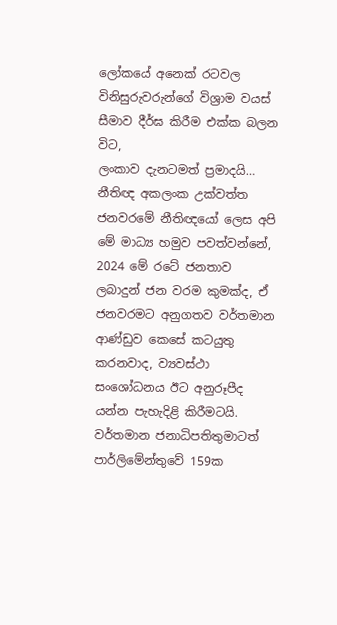ලෝකයේ අනෙක් රටවල විනිසුරුවරුන්ගේ විශ්‍රාම වයස් සීමාව දීර්ඝ කිරීම එක්ක බලන විට,
ලංකාව දැනටමත් ප්‍රමාදයි…
නීතිඥ අකලංක උක්වත්ත
ජනවරමේ නීතිඥයෝ ලෙස අපි මේ මාධ්‍ය හමුව පවත්වන්නේ, 2024 මේ රටේ ජනතාව ලබාදුන් ජන වරම කුමක්ද, ඒ ජනවරමට අනුගතව වර්තමාන ආණ්ඩුව කෙසේ කටයුතු කරනවාද, ව්‍යවස්ථා සංශෝධනය ඊට අනුරූපීද යන්න පැහැදිළි කිරීමටයි.
වර්තමාන ජනාධිපතිතුමාටත් පාර්ලිමේන්තුවේ 159ක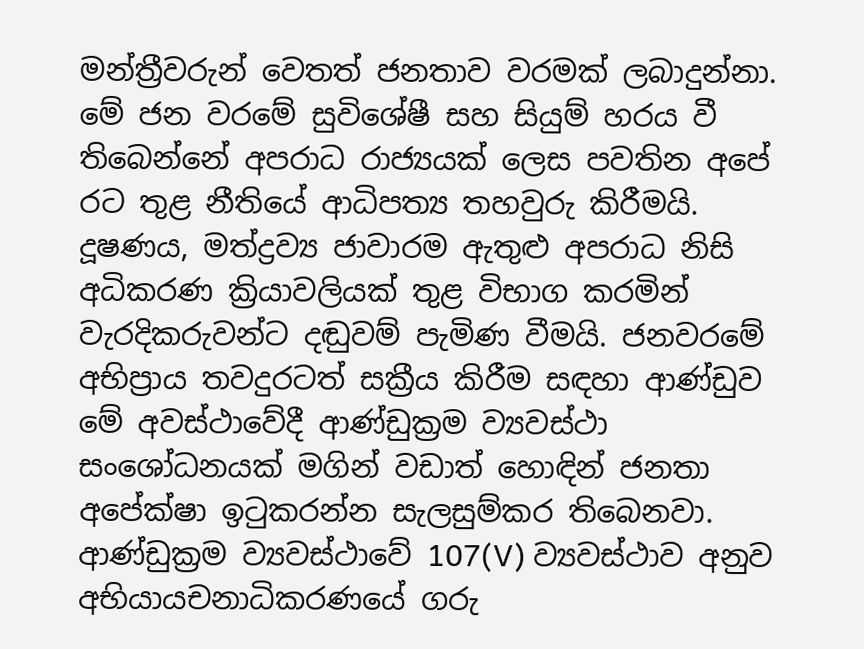මන්ත්‍රීවරුන් වෙතත් ජනතාව වරමක් ලබාදුන්නා. මේ ජන වරමේ සුවිශේෂී සහ සියුම් හරය වී තිබෙන්නේ අපරාධ රාජ්‍යයක් ලෙස පවතින අපේ රට තුළ නීතියේ ආධිපත්‍ය තහවුරු කිරීමයි. දූෂණය, මත්ද්‍රව්‍ය ජාවාරම ඇතුළු අපරාධ නිසි අධිකරණ ක්‍රියාවලියක් තුළ විභාග කරමින් වැරදිකරුවන්ට දඬුවම් පැමිණ වීමයි. ජනවරමේ අභිප්‍රාය තවදුරටත් සක්‍රීය කිරීම සඳහා ආණ්ඩුව මේ අවස්ථාවේදී ආණ්ඩුක්‍රම ව්‍යවස්ථා සංශෝධනයක් මගින් වඩාත් හොඳින් ජනතා අපේක්ෂා ඉටුකරන්න සැලසුම්කර තිබෙනවා. ආණ්ඩුක්‍රම ව්‍යවස්ථාවේ 107(V) ව්‍යවස්ථාව අනුව අභියායචනාධිකරණයේ ගරු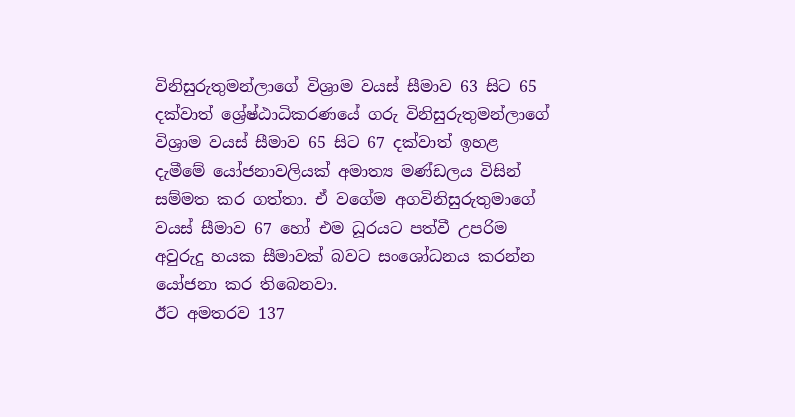විනිසුරුතුමන්ලාගේ විශ්‍රාම වයස් සීමාව 63 සිට 65 දක්වාත් ශ්‍රේෂ්ඨාධිකරණයේ ගරු විනිසුරුතුමන්ලාගේ විශ්‍රාම වයස් සීමාව 65 සිට 67 දක්වාත් ඉහළ දැමීමේ යෝජනාවලියක් අමාත්‍ය මණ්ඩලය විසින් සම්මත කර ගත්තා. ඒ වගේම අගවිනිසුරුතුමාගේ වයස් සීමාව 67 හෝ එම ධූරයට පත්වී උපරිම අවුරුදු හයක සීමාවක් බවට සංශෝධනය කරන්න යෝජනා කර තිබෙනවා.
ඊට අමතරව 137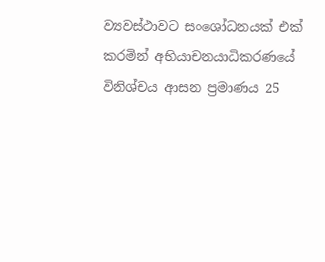ව්‍යවස්ථාවට සංශෝධනයක් එක් කරමින් අභියාචනයාධිකරණයේ විනිශ්චය ආසන ප්‍රමාණය 25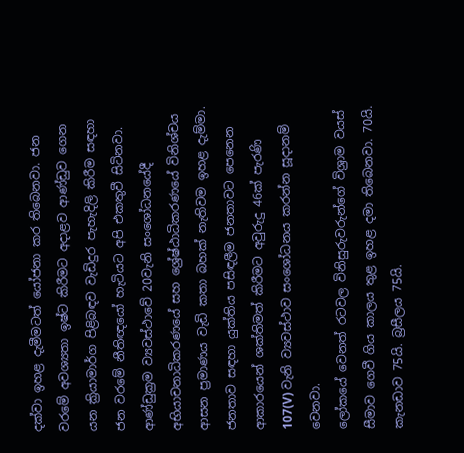දක්වා ඉහළ දැමීමටත් යෝජනා කර තිබෙනවා. ජන වරමේ අවශ්‍යතා ඉෂ්ට කිරීමට අදාළව ආණ්ඩුව ගෙන යන ක්‍රියාමාර්ග පිළිබඳව වැඩිදුර පැහැදිලි කිරීම සඳහා ජන වරමේ නීතිඥයෝ හැටියට අපි එකතුවී සිටිනවා. ආණ්ඩුක්‍රම ව්‍යවස්ථාවේ 20වැනි සංශෝධනයේදී අභියාචනාධිකරණයේ සහ ශ්‍රේෂ්ඨාධිකරණයේ විනිශ්චය ආසන ප්‍රමාණය වැඩි කතා බහක් නැතිවම ඉහළ දැම්මා. ජනතාව සඳහා යුක්තිය පසිඳලීම ජනතාවට පෙනෙන ආකාරයෙන් ශක්තිමත් කිරීමට අවුරුදු 46ක් පැරණි 107(V) වැනි ව්‍යවස්ථාව සංශෝධනය කරන්න සූදානම් වෙනවා.
ලෝකයේ වෙනත් රටවල විනිසුරුවරුන්ගේ විශ්‍රාම වයස් සීමාව ගෙවී ගිය කාලය තුළ ඉහළ දමා තිබෙනවා. 70යි. කැනඩාව 75යි. බ්‍රසීලය 75යි.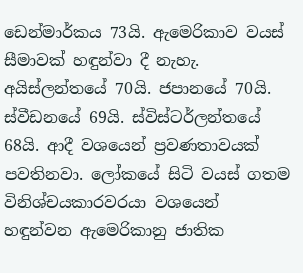ඩෙන්මාර්කය 73යි. ඇමෙරිකාව වයස් සීමාවක් හඳුන්වා දී නැහැ. අයිස්ලන්තයේ 70යි. ජපානයේ 70යි. ස්වීඩනයේ 69යි. ස්විස්ටර්ලන්තයේ 68යි. ආදී වශයෙන් ප්‍රවණතාවයක් පවතිනවා. ලෝකයේ සිටි වයස් ගතම විනිශ්චයකාරවරයා වශයෙන් හඳුන්වන ඇමෙරිකානු ජාතික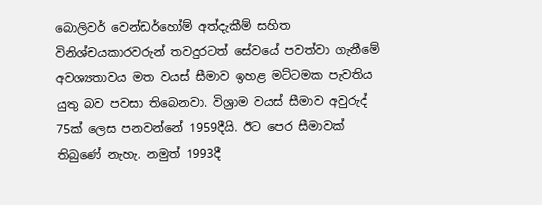බොලිවර් වෙන්ඩර්හෝම් අත්දැකීම් සහිත විනිශ්චයකාරවරුන් තවදුරටත් සේවයේ පවත්වා ගැනීමේ අවශ්‍යතාවය මත වයස් සීමාව ඉහළ මට්ටමක පැවතිය යුතු බව පවසා තිබෙනවා. විශ්‍රාම වයස් සීමාව අවුරුද් 75ක් ලෙස පනවන්නේ 1959දීයි. ඊට පෙර සීමාවක් තිබුණේ නැහැ. නමුත් 1993දී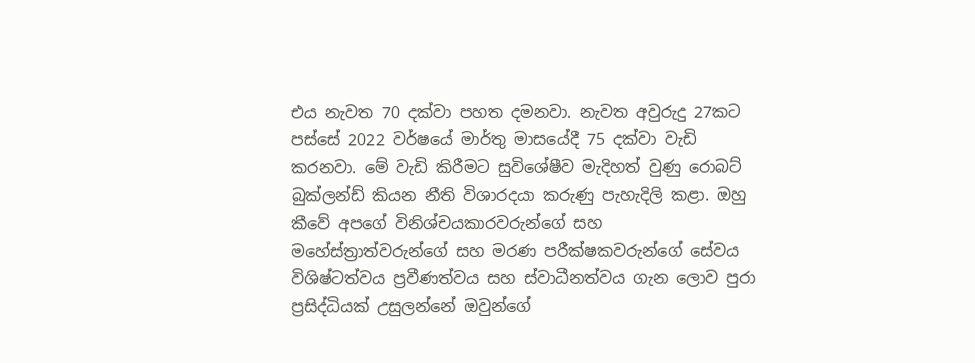එය නැවත 70 දක්වා පහත දමනවා. නැවත අවුරුදු 27කට පස්සේ 2022 වර්ෂයේ මාර්තු මාසයේදී 75 දක්වා වැඩි කරනවා. මේ වැඩි කිරීමට සුවිශේෂීව මැදිහත් වුණු රොබට් බුක්ලන්ඩ් කියන නීති විශාරදයා කරුණු පැහැදිලි කළා. ඔහු කීවේ අපගේ විනිශ්චයකාරවරුන්ගේ සහ මහේස්ත්‍රාත්වරුන්ගේ සහ මරණ පරීක්ෂකවරුන්ගේ සේවය විශිෂ්ටත්වය ප්‍රවීණත්වය සහ ස්වාධීනත්වය ගැන ලොව පුරා ප්‍රසිද්ධියක් උසුලන්නේ ඔවුන්ගේ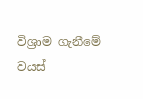විශ්‍රාම ගැනීමේ වයස්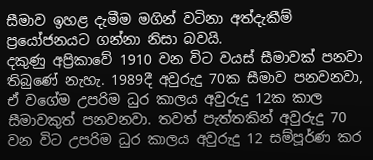සීමාව ඉහළ දැමීම මගින් වටිනා අත්දැකීම් ප්‍රයෝජනයට ගන්නා නිසා බවයි.
දකුණු අප්‍රිකාවේ 1910 වන විට වයස් සීමාවක් පනවා තිබුණේ නැහැ. 1989දී අවුරුදු 70ක සීමාව පනවනවා, ඒ වගේම උපරිම ධුර කාලය අවුරුදු 12ක කාල සීමාවකුත් පනවනවා. තවත් පැත්තකින් අවුරුදු 70 වන විට උපරිම ධුර කාලය අවුරුදු 12 සම්පූර්ණ කර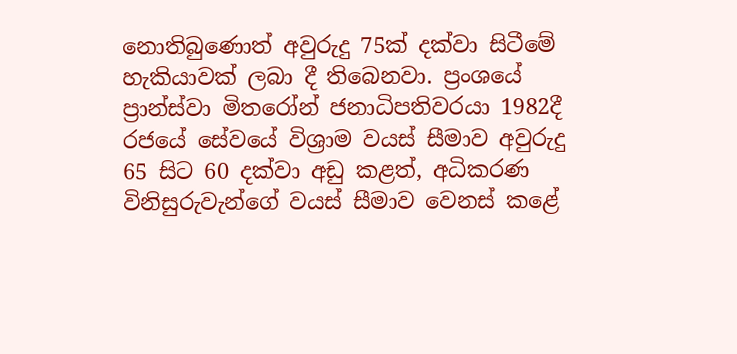නොතිබුණොත් අවුරුදු 75ක් දක්වා සිටීමේ හැකියාවක් ලබා දී තිබෙනවා. ප්‍රංශයේ ප්‍රාන්ස්වා මිතරෝන් ජනාධිපතිවරයා 1982දී රජයේ සේවයේ විශ්‍රාම වයස් සීමාව අවුරුදු 65 සිට 60 දක්වා අඩු කළත්, අධිකරණ විනිසුරුවැන්ගේ වයස් සීමාව වෙනස් කළේ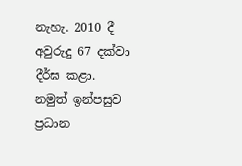නැහැ. 2010 දී අවුරුදු 67 දක්වා දීර්ඝ කළා. නමුත් ඉන්පසුව ප්‍රධාන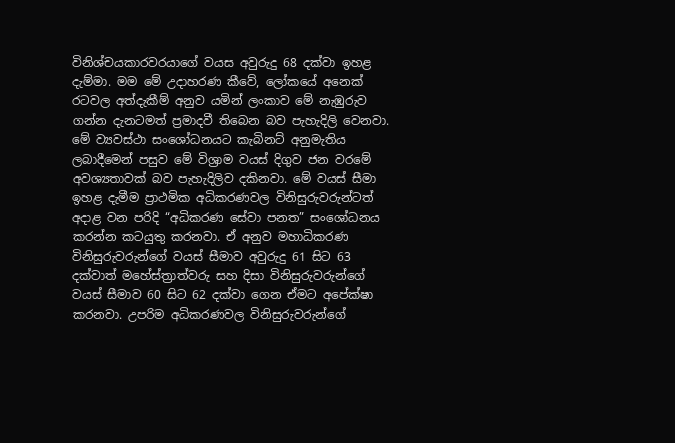විනිශ්චයකාරවරයාගේ වයස අවුරුදු 68 දක්වා ඉහළ දැම්මා. මම මේ උදාහරණ කීවේ, ලෝකයේ අනෙක් රටවල අත්දැකීම් අනුව යමින් ලංකාව මේ නැඹුරුව ගන්න දැනටමත් ප්‍රමාදවී තිබෙන බව පැහැදිලි වෙනවා. මේ ව්‍යවස්ථා සංශෝධනයට කැබිනට් අනුමැතිය ලබාදීමෙන් පසුව මේ විශ්‍රාම වයස් දිගුව ජන වරමේ අවශ්‍යතාවක් බව පැහැදිලිව දකිනවා. මේ වයස් සීමා ඉහළ දැමීම ප්‍රාථමික අධිකරණවල විනිසුරුවරුන්ටත් අදාළ වන පරිදි “අධිකරණ සේවා පනත” සංශෝධනය කරන්න කටයුතු කරනවා. ඒ අනුව මහාධිකරණ විනිසුරුවරුන්ගේ වයස් සීමාව අවුරුදු 61 සිට 63 දක්වාත් මහේස්ත්‍රාත්වරු සහ දිසා විනිසුරුවරුන්ගේ වයස් සීමාව 60 සිට 62 දක්වා ගෙන ඒමට අපේක්ෂා කරනවා. උපරිම අධිකරණවල විනිසුරුවරුන්ගේ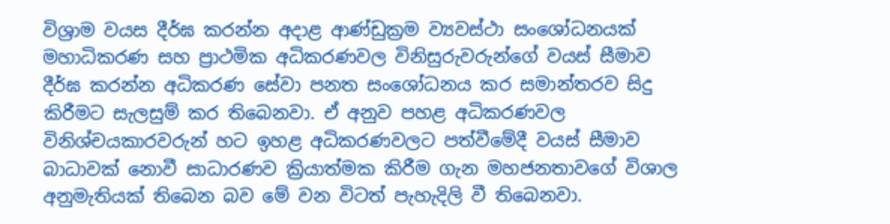විශ්‍රාම වයස දීර්ඝ කරන්න අදාළ ආණ්ඩුක්‍රම ව්‍යවස්ථා සංශෝධනයක් මහාධිකරණ සහ ප්‍රාථමික අධිකරණවල විනිසුරුවරුන්ගේ වයස් සීමාව දීර්ඝ කරන්න අධිකරණ සේවා පනත සංශෝධනය කර සමාන්තරව සිදු කිරීමට සැලසුම් කර තිබෙනවා. ඒ අනුව පහළ අධිකරණවල විනිශ්චයකාරවරුන් හට ඉහළ අධිකරණවලට පත්වීමේදී වයස් සීමාව බාධාවක් නොවී සාධාරණව ක්‍රියාත්මක කිරීම ගැන මහජනතාවගේ විශාල අනුමැතියක් තිබෙන බව මේ වන විටත් පැහැදිලි වී තිබෙනවා.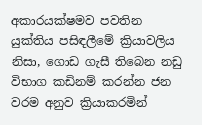අකාරයක්ෂමව පවතින යුක්තිය පසිඳලීමේ ක්‍රියාවලිය නිසා, ගොඩ ගැසී තිබෙන නඩු විභාග කඩිනම් කරන්න ජන වරම අනුව ක්‍රියාකරමින්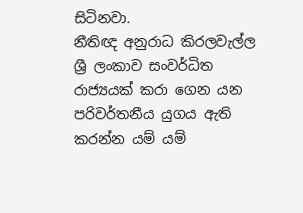සිටිනවා.
නීතිඥ අනුරාධ කිරලවැල්ල
ශ්‍රී ලංකාව සංවර්ධිත රාජ්‍යයක් කරා ගෙන යන පරිවර්තනීය යුගය ඇති කරන්න යම් යම්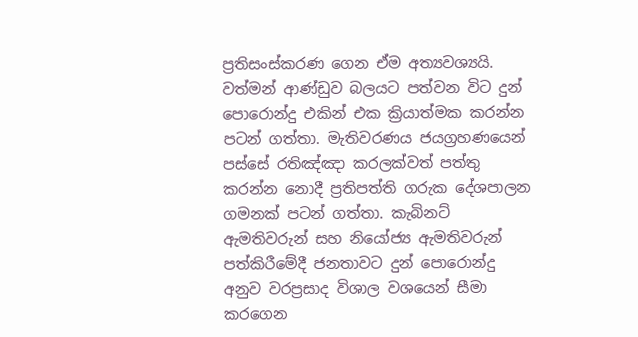ප්‍රතිසංස්කරණ ගෙන ඒම අත්‍යවශ්‍යයි. වත්මන් ආණ්ඩුව බලයට පත්වන විට දුන් පොරොන්දු එකින් එක ක්‍රියාත්මක කරන්න පටන් ගත්තා. මැතිවරණය ජයග්‍රහණයෙන් පස්සේ රතිඤ්ඤා කරලක්වත් පත්තු කරන්න නොදී ප්‍රතිපත්ති ගරුක දේශපාලන ගමනක් පටන් ගත්තා. කැබිනට් ඇමතිවරුන් සහ නියෝජ්‍ය ඇමතිවරුන් පත්කිරීමේදී ජනතාවට දුන් පොරොන්දු අනුව වරප්‍රසාද විශාල වශයෙන් සීමා කරගෙන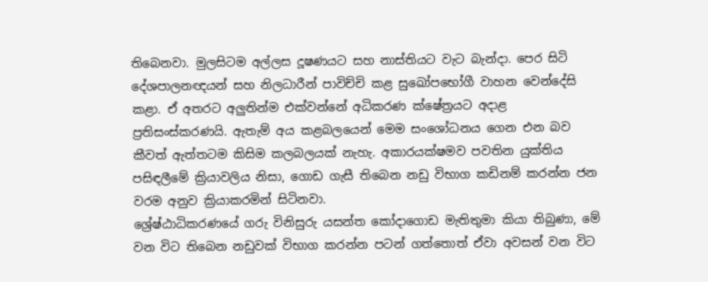තිබෙනවා. මුලසිටම අල්ලස දූෂණයට සහ නාස්තියට වැට බැන්දා. පෙර සිටි දේශපාලනඥයන් සහ නිලධාරීන් පාවිච්චි කළ සුඛෝපභෝගී වාහන වෙන්දේසි කළා. ඒ අතරට අලුතින්ම එක්වන්නේ අධිකරණ ක්ෂේත්‍රයට අදාළ ප්‍රතිසංස්කරණයි. ඇතැම් අය කළබලයෙන් මෙම සංශෝධනය ගෙන එන බව කීවත් ඇත්තටම කිසිම කලබලයක් නැහැ. අකාරයක්ෂමව පවතින යුක්තිය පසිඳලීමේ ක්‍රියාවලිය නිසා, ගොඩ ගැසී තිබෙන නඩු විභාග කඩිනම් කරන්න ජන වරම අනුව ක්‍රියාකරමින් සිටිනවා.
ශ්‍රේෂ්ඨාධිකරණයේ ගරු විනිසුරු යසන්ත කෝදාගොඩ මැතිතුමා කියා තිබුණා, මේ වන විට තිබෙන නඩුවක් විභාග කරන්න පටන් ගත්තොත් ඒවා අවසන් වන විට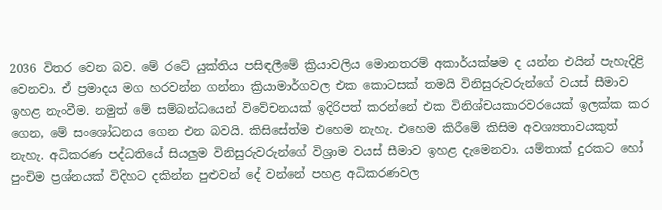2036 විතර වෙන බව. මේ රටේ යුක්තිය පසිඳලීමේ ක්‍රියාවලිය මොනතරම් අකාර්යක්ෂම ද යන්න එයින් පැහැදිළි වෙනවා. ඒ ප්‍රමාදය මග හරවන්න ගන්නා ක්‍රියාමාර්ගවල එක කොටසක් තමයි විනිසුරුවරුන්ගේ වයස් සීමාව ඉහළ නැංවීම. නමුත් මේ සම්බන්ධයෙන් විවේචනයක් ඉදිරිපත් කරන්නේ එක විනිශ්චයකාරවරයෙක් ඉලක්ක කර ගෙන, මේ සංශෝධනය ගෙන එන බවයි. කිසිසේත්ම එහෙම නැහැ. එහෙම කිරීමේ කිසිම අවශ්‍යතාවයකුත් නැහැ. අධිකරණ පද්ධතියේ සියලුම විනිසුරුවරුන්ගේ විශ්‍රාම වයස් සීමාව ඉහළ දැමෙනවා. යම්තාක් දුරකට හෝ පුංචිම ප්‍රශ්නයක් විදිහට දකින්න පුළුවන් දේ වන්නේ පහළ අධිකරණවල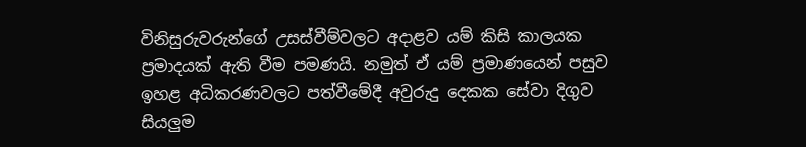විනිසුරුවරුන්ගේ උසස්වීම්වලට අදාළව යම් කිසි කාලයක ප්‍රමාදයක් ඇති වීම පමණයි. නමුත් ඒ යම් ප්‍රමාණයෙන් පසුව ඉහළ අධිකරණවලට පත්වීමේදී අවුරුදු දෙකක සේවා දිගුව සියලුම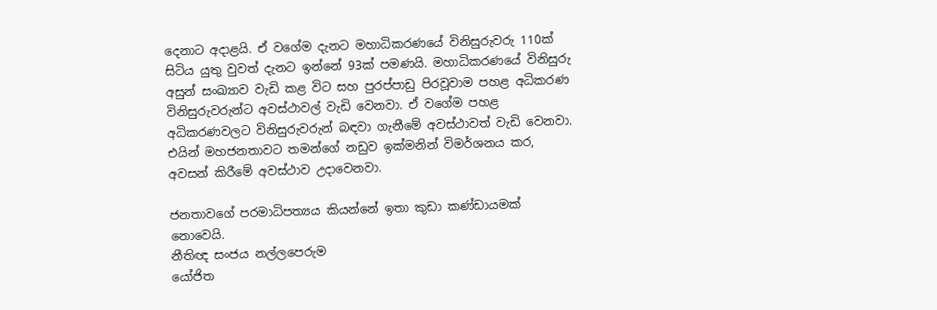දෙනාට අදාළයි. ඒ වගේම දැනට මහාධිකරණයේ විනිසුරුවරු 110ක් සිටිය යුතු වුවත් දැනට ඉන්නේ 93ක් පමණයි. මහාධිකරණයේ විනිසුරු අසුන් සංඛ්‍යාව වැඩි කළ විට සහ පුරප්පාඩු පිරවූවාම පහළ අධිකරණ විනිසුරුවරුන්ට අවස්ථාවල් වැඩි වෙනවා. ඒ වගේම පහළ අධිකරණවලට විනිසුරුවරුන් බඳවා ගැනීමේ අවස්ථාවත් වැඩි වෙනවා. එයින් මහජනතාවට තමන්ගේ නඩුව ඉක්මනින් විමර්ශනය කර, අවසන් කිරීමේ අවස්ථාව උදාවෙනවා.

ජනතාවගේ පරමාධිපත්‍යය කියන්නේ ඉතා කුඩා කණ්ඩායමක් නොවෙයි.
නීතිඥ සංජය නල්ලපෙරුම
යෝජිත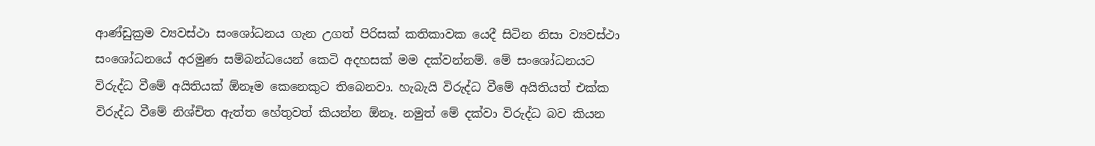ආණ්ඩුක්‍රම ව්‍යවස්ථා සංශෝධනය ගැන උගත් පිරිසක් කතිකාවක යෙදී සිටින නිසා ව්‍යවස්ථා සංශෝධනයේ අරමුණ සම්බන්ධයෙන් කෙටි අදහසක් මම දක්වන්නම්. මේ සංශෝධනයට විරුද්ධ වීමේ අයිතියක් ඕනෑම කෙනෙකුට තිබෙනවා. හැබැයි විරුද්ධ වීමේ අයිතියත් එක්ක විරුද්ධ වීමේ නිශ්චිත ඇත්ත හේතුවත් කියන්න ඕනෑ. නමුත් මේ දක්වා විරුද්ධ බව කියන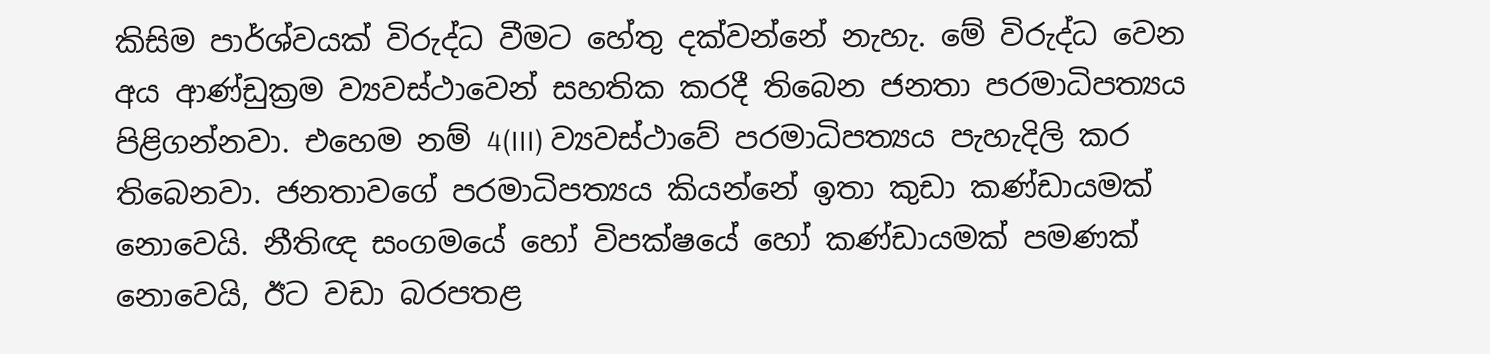කිසිම පාර්ශ්වයක් විරුද්ධ වීමට හේතු දක්වන්නේ නැහැ. මේ විරුද්ධ වෙන අය ආණ්ඩුක්‍රම ව්‍යවස්ථාවෙන් සහතික කරදී තිබෙන ජනතා පරමාධිපත්‍යය පිළිගන්නවා. එහෙම නම් 4(III) ව්‍යවස්ථාවේ පරමාධිපත්‍යය පැහැදිලි කර තිබෙනවා. ජනතාවගේ පරමාධිපත්‍යය කියන්නේ ඉතා කුඩා කණ්ඩායමක් නොවෙයි. නීතිඥ සංගමයේ හෝ විපක්ෂයේ හෝ කණ්ඩායමක් පමණක් නොවෙයි, ඊට වඩා බරපතළ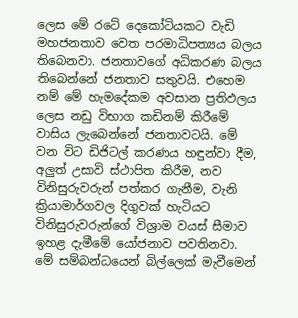ලෙස මේ රටේ දෙකෝටියකට වැඩි මහජනතාව වෙත පරමාධිපත්‍යය බලය තිබෙනවා. ජනතාවගේ අධිකරණ බලය තිබෙන්නේ ජනතාව සතුවයි. එහෙම නම් මේ හැමදේකම අවසාන ප්‍රතිඵලය ලෙස නඩු විභාග කඩිනම් කිරීමේ වාසිය ලැබෙන්නේ ජනතාවටයි. මේ වන විට ඩිජිටල් කරණය හඳුන්වා දීම, අලුත් උසාවි ස්ථාපිත කිරීම, නව විනිසුරුවරුන් පත්කර ගැනීම, වැනි ක්‍රියාමාර්ගවල දිගුවක් හැටියට විනිසුරුවරුන්ගේ විශ්‍රාම වයස් සීමාව ඉහළ දැමීමේ යෝජනාව පවතිනවා. මේ සම්බන්ධයෙන් බිල්ලෙක් මැවීමෙන්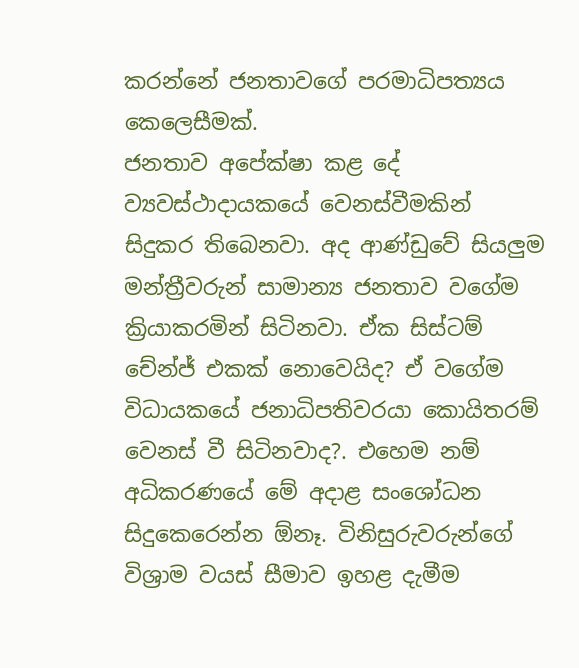කරන්නේ ජනතාවගේ පරමාධිපත්‍යය කෙලෙසීමක්.
ජනතාව අපේක්ෂා කළ දේ ව්‍යවස්ථාදායකයේ වෙනස්වීමකින් සිදුකර තිබෙනවා. අද ආණ්ඩුවේ සියලුම මන්ත්‍රීවරුන් සාමාන්‍ය ජනතාව වගේම ක්‍රියාකරමින් සිටිනවා. ඒක සිස්ටම් චේන්ජ් එකක් නොවෙයිද? ඒ වගේම විධායකයේ ජනාධිපතිවරයා කොයිතරම් වෙනස් වී සිටිනවාද?. එහෙම නම් අධිකරණයේ මේ අදාළ සංශෝධන සිදුකෙරෙන්න ඕනෑ. විනිසුරුවරුන්ගේ විශ්‍රාම වයස් සීමාව ඉහළ දැමීම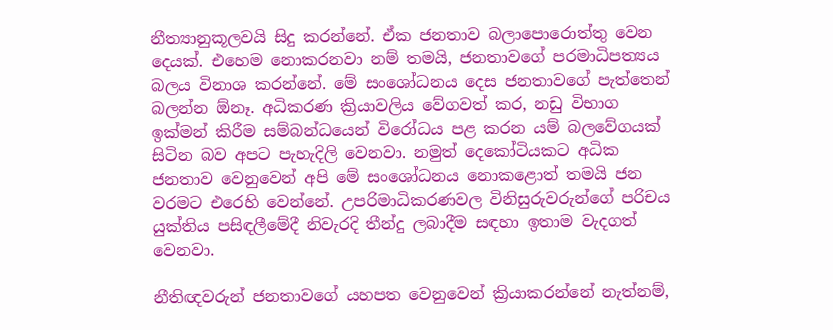නීත්‍යානුකූලවයි සිදු කරන්නේ. ඒක ජනතාව බලාපොරොත්තු වෙන දෙයක්. එහෙම නොකරනවා නම් තමයි, ජනතාවගේ පරමාධිපත්‍යය බලය විනාශ කරන්නේ. මේ සංශෝධනය දෙස ජනතාවගේ පැත්තෙන් බලන්න ඕනෑ. අධිකරණ ක්‍රියාවලිය වේගවත් කර, නඩු විභාග ඉක්මන් කිරීම සම්බන්ධයෙන් විරෝධය පළ කරන යම් බලවේගයක් සිටින බව අපට පැහැදිලි වෙනවා. නමුත් දෙකෝටියකට අධික ජනතාව වෙනුවෙන් අපි මේ සංශෝධනය නොකළොත් තමයි ජන වරමට එරෙහි වෙන්නේ. උපරිමාධිකරණවල විනිසුරුවරුන්ගේ පරිචය යුක්තිය පසිඳලීමේදී නිවැරදි තීන්දු ලබාදීම සඳහා ඉතාම වැදගත් වෙනවා.

නීතිඥවරුන් ජනතාවගේ යහපත වෙනුවෙන් ක්‍රියාකරන්නේ නැත්නම්,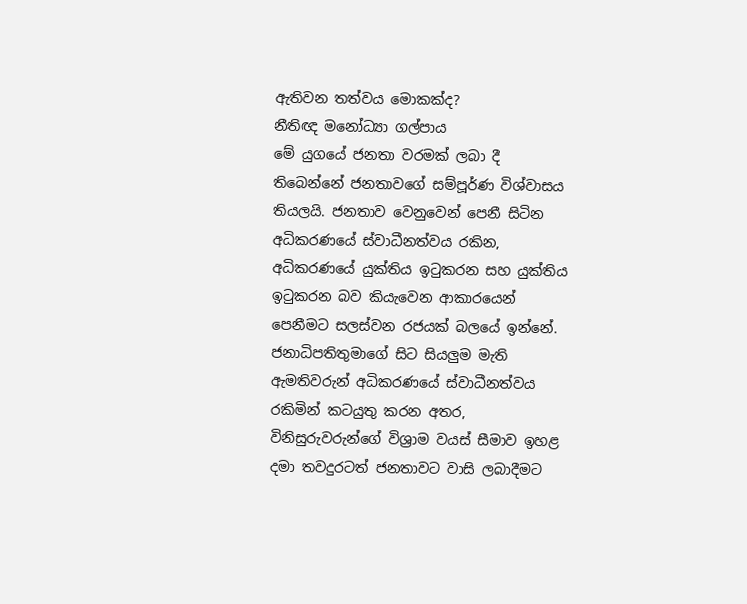ඇතිවන තත්වය මොකක්ද?
නීතිඥ මනෝධ්‍යා ගල්පාය
මේ යුගයේ ජනතා වරමක් ලබා දී තිබෙන්නේ ජනතාවගේ සම්පූර්ණ විශ්වාසය තියලයි. ජනතාව වෙනුවෙන් පෙනී සිටින අධිකරණයේ ස්වාධීනත්වය රකින, අධිකරණයේ යුක්තිය ඉටුකරන සහ යුක්තිය ඉටුකරන බව කියැවෙන ආකාරයෙන් පෙනීමට සලස්වන රජයක් බලයේ ඉන්නේ. ජනාධිපතිතුමාගේ සිට සියලුම මැති ඇමතිවරුන් අධිකරණයේ ස්වාධීනත්වය රකිමින් කටයුතු කරන අතර, විනිසුරුවරුන්ගේ විශ්‍රාම වයස් සීමාව ඉහළ දමා තවදුරටත් ජනතාවට වාසි ලබාදීමට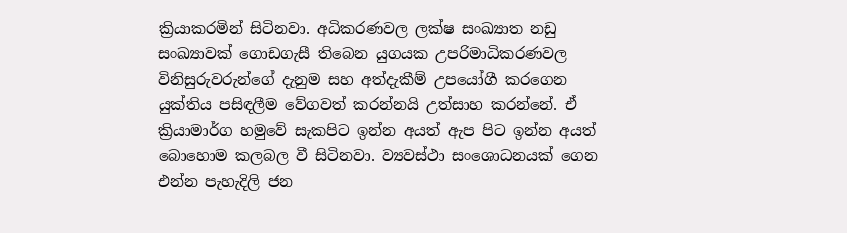ක්‍රියාකරමින් සිටිනවා. අධිකරණවල ලක්ෂ සංඛ්‍යාත නඩු සංඛ්‍යාවක් ගොඩගැසී තිබෙන යුගයක උපරිමාධිකරණවල විනිසුරුවරුන්ගේ දැනුම සහ අත්දැකීම් උපයෝගී කරගෙන යුක්තිය පසිඳලීම වේගවත් කරන්නයි උත්සාහ කරන්නේ. ඒ ක්‍රියාමාර්ග හමුවේ සැකපිට ඉන්න අයත් ඇප පිට ඉන්න අයත් බොහොම කලබල වී සිටිනවා. ව්‍යවස්ථා සංශොධනයක් ගෙන එන්න පැහැදිලි ජන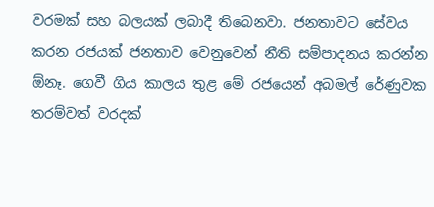වරමක් සහ බලයක් ලබාදී තිබෙනවා. ජනතාවට සේවය කරන රජයක් ජනතාව වෙනුවෙන් නීති සම්පාදනය කරන්න ඕනෑ. ගෙවී ගිය කාලය තුළ මේ රජයෙන් අබමල් රේණුවක තරම්වත් වරදක්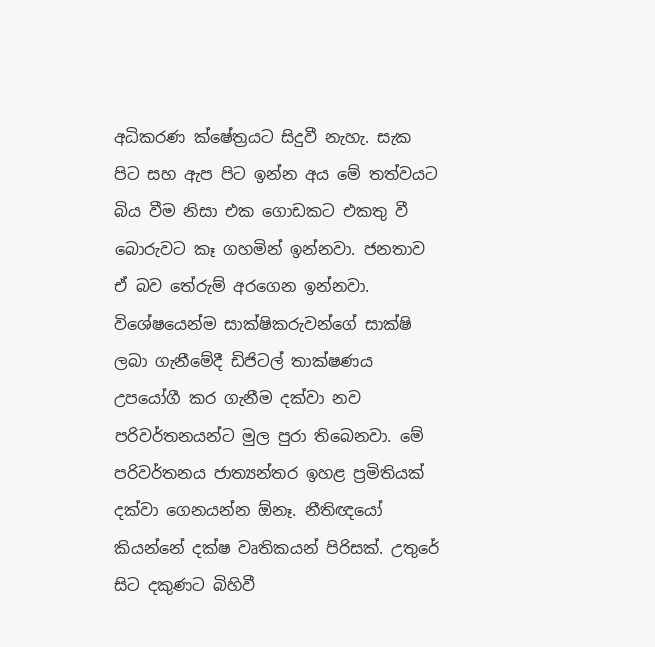අධිකරණ ක්ෂේත්‍රයට සිදුවී නැහැ. සැක පිට සහ ඇප පිට ඉන්න අය මේ තත්වයට බිය වීම නිසා එක ගොඩකට එකතු වී බොරුවට කෑ ගහමින් ඉන්නවා. ජනතාව ඒ බව තේරුම් අරගෙන ඉන්නවා. විශේෂයෙන්ම සාක්ෂිකරුවන්ගේ සාක්ෂි ලබා ගැනීමේදී ඩිජිටල් තාක්ෂණය උපයෝගී කර ගැනීම දක්වා නව පරිවර්තනයන්ට මුල පුරා තිබෙනවා. මේ පරිවර්තනය ජාත්‍යන්තර ඉහළ ප්‍රමිතියක් දක්වා ගෙනයන්න ඕනෑ. නීතිඥයෝ කියන්නේ දක්ෂ වෘතිකයන් පිරිසක්. උතුරේ සිට දකුණට බිහිවී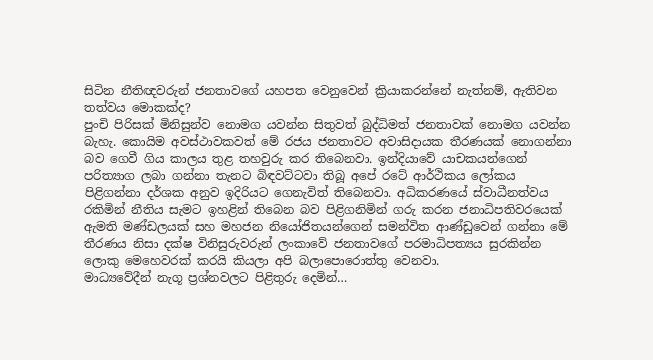සිටින නීතිඥවරුන් ජනතාවගේ යහපත වෙනුවෙන් ක්‍රියාකරන්නේ නැත්නම්, ඇතිවන තත්වය මොකක්ද?
පුංචි පිරිසක් මිනිසුන්ව නොමග යවන්න සිතුවත් බුද්ධිමත් ජනතාවක් නොමග යවන්න බැහැ. කොයිම අවස්ථාවකවත් මේ රජය ජනතාවට අවාසිදායක තීරණයක් නොගන්නා බව ගෙවී ගිය කාලය තුළ තහවුරු කර තිබෙනවා. ඉන්දියාවේ යාචකයන්ගෙන් පරිත්‍යාග ලබා ගන්නා තැනට බිඳවට්ටවා තිබූ අපේ රටේ ආර්ථිකය ලෝකය පිළිගන්නා දර්ශක අනුව ඉදිරියට ගෙනැවිත් තිබෙනවා. අධිකරණයේ ස්වාධීනත්වය රකිමින් නීතිය සැමට ඉහළින් තිබෙන බව පිළිගනිමින් ගරු කරන ජනාධිපතිවරයෙක් ඇමති මණ්ඩලයක් සහ මහජන නියෝජිතයන්ගෙන් සමන්විත ආණ්ඩුවෙන් ගන්නා මේ තීරණය නිසා දක්ෂ විනිසුරුවරුන් ලංකාවේ ජනතාවගේ පරමාධිපත්‍යය සුරකින්න ලොකු මෙහෙවරක් කරයි කියලා අපි බලාපොරොත්තු වෙනවා.
මාධ්‍යවේදීන් නැගූ ප්‍රශ්නවලට පිළිතුරු දෙමින්…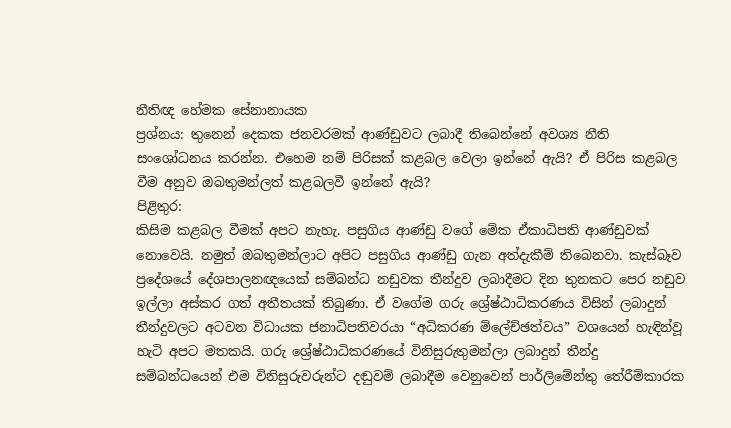නීතිඥ හේමක සේනානායක
ප්‍රශ්නය: තුනෙන් දෙකක ජනවරමක් ආණ්ඩුවට ලබාදී තිබෙන්නේ අවශ්‍ය නීති සංශෝධනය කරන්න. එහෙම නම් පිරිසක් කළබල වෙලා ඉන්නේ ඇයි? ඒ පිරිස කළබල වීම අනුව ඔබතුමන්ලත් කළබලවී ඉන්නේ ඇයි?
පිළිතුර:
කිසිම කළබල වීමක් අපට නැහැ. පසුගිය ආණ්ඩු වගේ මේක ඒකාධිපති ආණ්ඩුවක් නොවෙයි. නමුත් ඔබතුමන්ලාට අපිට පසුගිය ආණ්ඩු ගැන අත්දැකීම් තිබෙනවා. කැස්බෑව ප්‍රදේශයේ දේශපාලනඥයෙක් සම්බන්ධ නඩුවක තීන්දුව ලබාදීමට දින තුනකට පෙර නඩුව ඉල්ලා අස්කර ගත් අතීතයක් තිබුණා. ඒ වගේම ගරු ශ්‍රේෂ්ඨාධිකරණය විසින් ලබාදුන් තීන්දුවලට අටවන විධායක ජනාධිපතිවරයා “අධිකරණ ම්ලේච්ඡත්වය” වශයෙන් හැඳින්වූ හැටි අපට මතකයි. ගරු ශ්‍රේෂ්ඨාධිකරණයේ විනිසුරුතුමන්ලා ලබාදුන් තීන්දු සම්බන්ධයෙන් එම විනිසුරුවරුන්ට දඬුවම් ලබාදීම වෙනුවෙන් පාර්ලිමේන්තු තේරීම්කාරක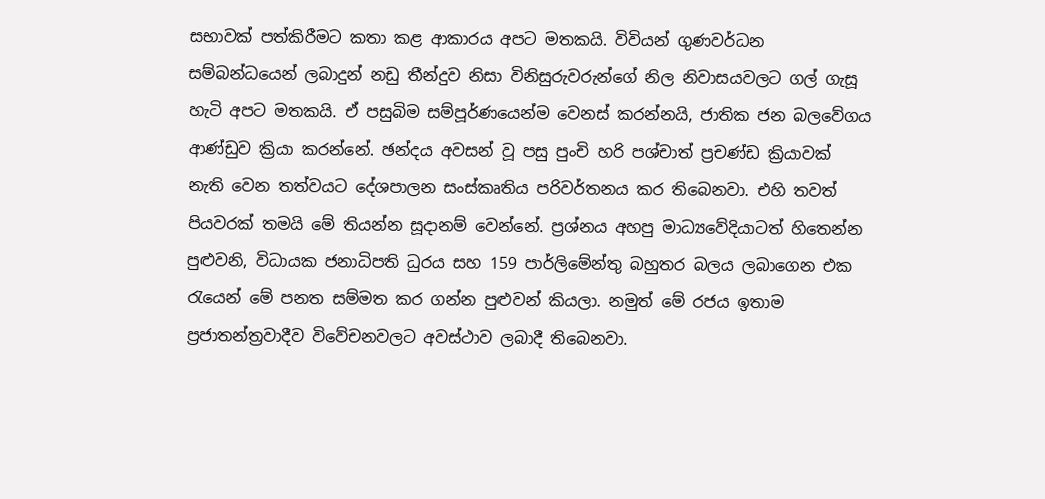සභාවක් පත්කිරීමට කතා කළ ආකාරය අපට මතකයි. විවියන් ගුණවර්ධන සම්බන්ධයෙන් ලබාදුන් නඩු තීන්දුව නිසා විනිසුරුවරුන්ගේ නිල නිවාසයවලට ගල් ගැසූ හැටි අපට මතකයි. ඒ පසුබිම සම්පූර්ණයෙන්ම වෙනස් කරන්නයි, ජාතික ජන බලවේගය ආණ්ඩුව ක්‍රියා කරන්නේ. ඡන්දය අවසන් වූ පසු පුංචි හරි පශ්චාත් ප්‍රචණ්ඩ ක්‍රියාවක් නැති වෙන තත්වයට දේශපාලන සංස්කෘතිය පරිවර්තනය කර තිබෙනවා. එහි තවත් පියවරක් තමයි මේ තියන්න සූදානම් වෙන්නේ. ප්‍රශ්නය අහපු මාධ්‍යවේදියාටත් හිතෙන්න පුළුවනි, විධායක ජනාධිපති ධුරය සහ 159 පාර්ලිමේන්තු බහුතර බලය ලබාගෙන එක රැයෙන් මේ පනත සම්මත කර ගන්න පුළුවන් කියලා. නමුත් මේ රජය ඉතාම ප්‍රජාතන්ත්‍රවාදීව විවේචනවලට අවස්ථාව ලබාදී තිබෙනවා.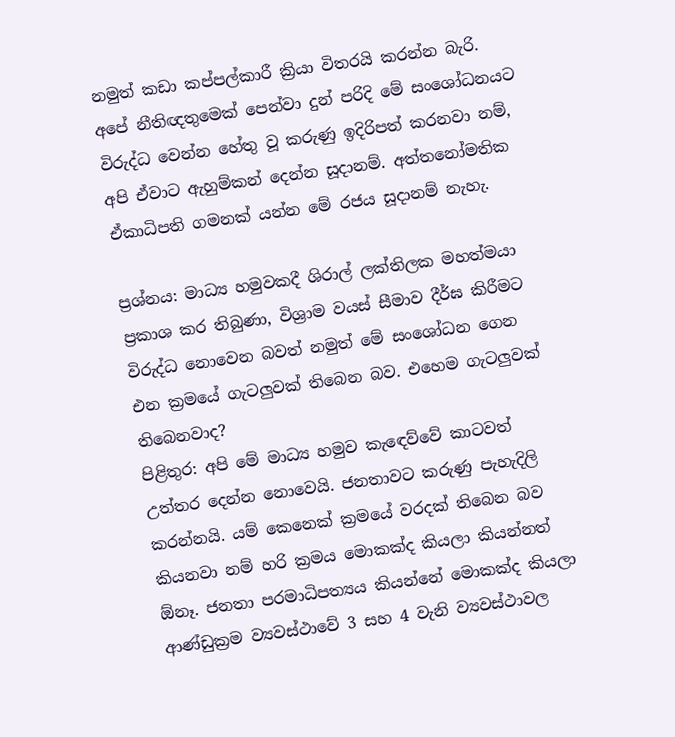නමුත් කඩා කප්පල්කාරී ක්‍රියා විතරයි කරන්න බැරි. අපේ නීතිඥතුමෙක් පෙන්වා දුන් පරිදි මේ සංශෝධනයට විරුද්ධ වෙන්න හේතු වූ කරුණු ඉදිරිපත් කරනවා නම්, අපි ඒවාට ඇහුම්කන් දෙන්න සූදානම්. අත්තනෝමතික ඒකාධිපති ගමනක් යන්න මේ රජය සූදානම් නැහැ.

ප්‍රශ්නය: මාධ්‍ය හමුවකදී ශිරාල් ලක්තිලක මහත්මයා ප්‍රකාශ කර තිබුණා, විශ්‍රාම වයස් සීමාව දීර්ඝ කිරීමට විරුද්ධ නොවෙන බවත් නමුත් මේ සංශෝධන ගෙන එන ක්‍රමයේ ගැටලුවක් තිබෙන බව. එහෙම ගැටලුවක් තිබෙනවාද?
පිළිතුර: අපි මේ මාධ්‍ය හමුව කැඳෙව්වේ කාටවත් උත්තර දෙන්න නොවෙයි. ජනතාවට කරුණු පැහැදිලි කරන්නයි. යම් කෙනෙක් ක්‍රමයේ වරදක් තිබෙන බව කියනවා නම් හරි ක්‍රමය මොකක්ද කියලා කියන්නත් ඕනෑ. ජනතා පරමාධිපත්‍යය කියන්නේ මොකක්ද කියලා ආණ්ඩුක්‍රම ව්‍යවස්ථාවේ 3 සහ 4 වැනි ව්‍යවස්ථාවල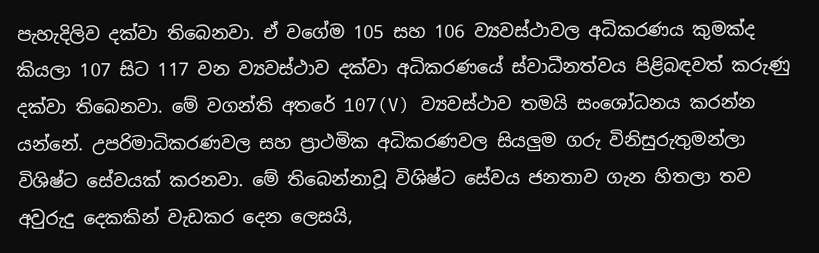පැහැදිලිව දක්වා තිබෙනවා. ඒ වගේම 105 සහ 106 ව්‍යවස්ථාවල අධිකරණය කුමක්ද කියලා 107 සිට 117 වන ව්‍යවස්ථාව දක්වා අධිකරණයේ ස්වාධීනත්වය පිළිබඳවත් කරුණු දක්වා තිබෙනවා. මේ වගන්ති අතරේ 107(V) ව්‍යවස්ථාව තමයි සංශෝධනය කරන්න යන්නේ. උපරිමාධිකරණවල සහ ප්‍රාථමික අධිකරණවල සියලුම ගරු විනිසුරුතුමන්ලා විශිෂ්ට සේවයක් කරනවා. මේ තිබෙන්නාවූ විශිෂ්ට සේවය ජනතාව ගැන හිතලා තව අවුරුදු දෙකකින් වැඩකර දෙන ලෙසයි,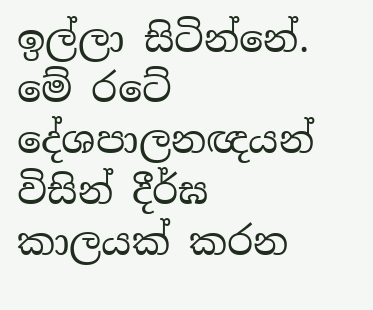ඉල්ලා සිටින්නේ. මේ රටේ දේශපාලනඥයන් විසින් දීර්ඝ කාලයක් කරන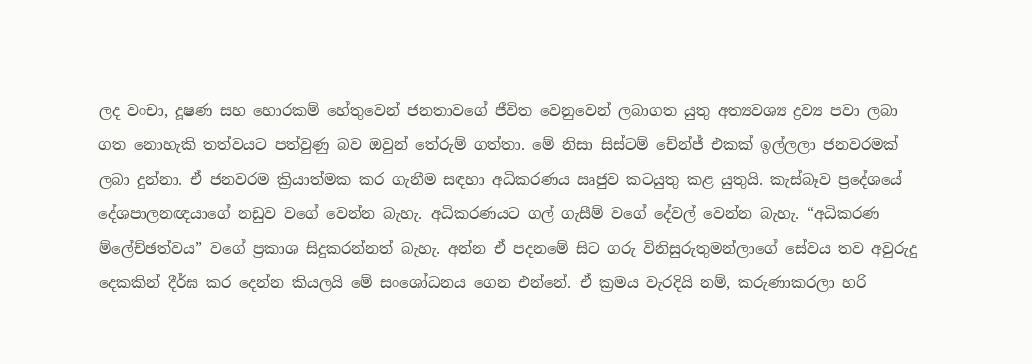ලද වංචා, දූෂණ සහ හොරකම් හේතුවෙන් ජනතාවගේ ජීවිත වෙනුවෙන් ලබාගත යුතු අත්‍යවශ්‍ය ද්‍රව්‍ය පවා ලබා ගත නොහැකි තත්වයට පත්වුණු බව ඔවුන් තේරුම් ගත්තා. මේ නිසා සිස්ටම් චේන්ජ් එකක් ඉල්ලලා ජනවරමක් ලබා දුන්නා. ඒ ජනවරම ක්‍රියාත්මක කර ගැනීම සඳහා අධිකරණය ඍජුව කටයුතු කළ යුතුයි. කැස්බෑව ප්‍රදේශයේ දේශපාලනඥයාගේ නඩුව වගේ වෙන්න බැහැ. අධිකරණයට ගල් ගැසීම් වගේ දේවල් වෙන්න බැහැ. “අධිකරණ ම්ලේච්ඡත්වය” වගේ ප්‍රකාශ සිදුකරන්නත් බැහැ. අන්න ඒ පදනමේ සිට ගරු විනිසුරුතුමන්ලාගේ සේවය තව අවුරුදු දෙකකින් දීර්ඝ කර දෙන්න කියලයි මේ සංශෝධනය ගෙන එන්නේ. ඒ ක්‍රමය වැරදියි නම්, කරුණාකරලා හරි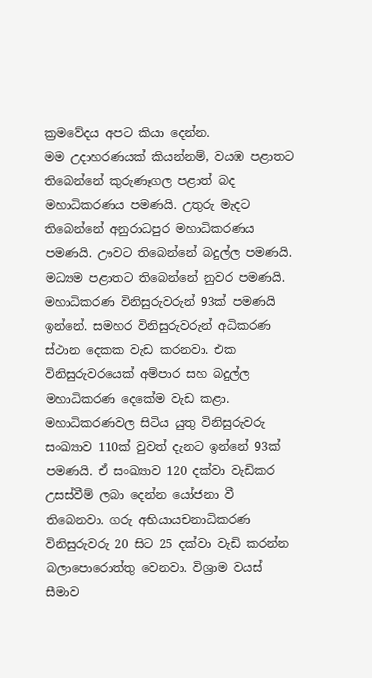ක්‍රමවේදය අපට කියා දෙන්න.
මම උදාහරණයක් කියන්නම්, වයඹ පළාතට තිබෙන්නේ කුරුණෑගල පළාත් බද මහාධිකරණය පමණයි. උතුරු මැදට තිබෙන්නේ අනුරාධපුර මහාධිකරණය පමණයි. ඌවට තිබෙන්නේ බදුල්ල පමණයි. මධ්‍යම පළාතට තිබෙන්නේ නුවර පමණයි. මහාධිකරණ විනිසුරුවරුන් 93ක් පමණයි ඉන්නේ. සමහර විනිසුරුවරුන් අධිකරණ ස්ථාන දෙකක වැඩ කරනවා. එක විනිසුරුවරයෙක් අම්පාර සහ බදුල්ල මහාධිකරණ දෙකේම වැඩ කළා. මහාධිකරණවල සිටිය යුතු විනිසුරුවරු සංඛ්‍යාව 110ක් වුවත් දැනට ඉන්නේ 93ක් පමණයි. ඒ සංඛ්‍යාව 120 දක්වා වැඩිකර උසස්වීම් ලබා දෙන්න යෝජනා වී තිබෙනවා. ගරු අභියායචනාධිකරණ විනිසුරුවරු 20 සිට 25 දක්වා වැඩි කරන්න බලාපොරොත්තු වෙනවා. විශ්‍රාම වයස් සීමාව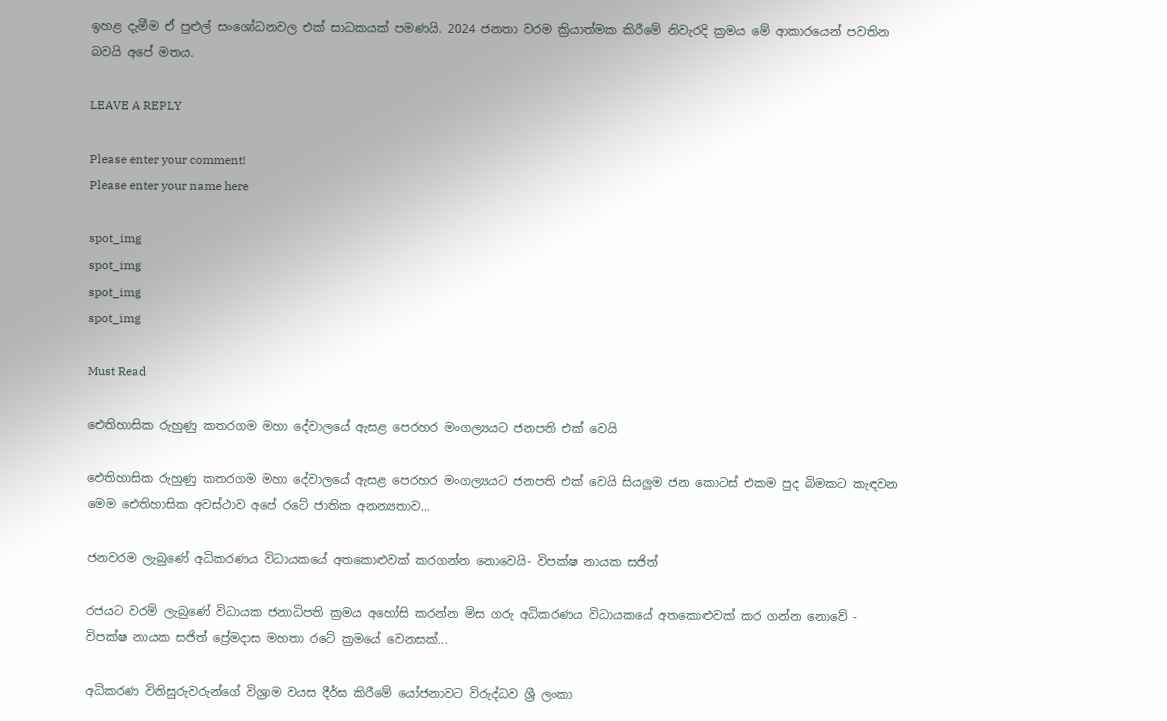ඉහළ දැමීම ඒ පුළුල් සංශෝධනවල එක් සාධකයක් පමණයි. 2024 ජනතා වරම ක්‍රියාත්මක කිරීමේ නිවැරදි ක්‍රමය මේ ආකාරයෙන් පවතින බවයි අපේ මතය.

LEAVE A REPLY

Please enter your comment!
Please enter your name here

spot_img
spot_img
spot_img
spot_img

Must Read

ඓතිහාසික රුහුණු කතරගම මහා දේවාලයේ ඇසළ පෙරහර මංගල්‍යයට ජනපති එක් වෙයි

ඓතිහාසික රුහුණු කතරගම මහා දේවාලයේ ඇසළ පෙරහර මංගල්‍යයට ජනපති එක් වෙයි සියලුම ජන කොටස් එකම පුද බිමකට කැඳවන මෙම ඓතිහාසික අවස්ථාව අපේ රටේ ජාතික අනන්‍යතාව...

ජනවරම ලැබුණේ අධිකරණය විධායකයේ අතකොළුවක් කරගන්න නොවෙයි- විපක්ෂ නායක සජිත්

රජයට වරම් ලැබුණේ විධායක ජනාධිපති ක්‍රමය අහෝසි කරන්න මිස ගරු අධිකරණය විධායකයේ අතකොළුවක් කර ගන්න නොවේ - විපක්ෂ නායක සජිත් ප්‍රේමදාස මහතා රටේ ක්‍රමයේ වෙනසක්...

අධිකරණ විනිසුරුවරුන්ගේ විශ්‍රාම වයස දීර්ඝ කිරීමේ යෝජනාවට විරුද්ධව ශ්‍රී ලංකා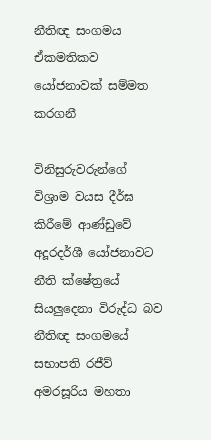නීතිඥ සංගමය ඒකමතිකව යෝජනාවක් සම්මත කරගනී

විනිසුරුවරුන්ගේ විශ්‍රාම වයස දීර්ඝ කිරීමේ ආණ්ඩුවේ අදූරදර්ශී යෝජනාවට නීති ක්ෂේත්‍රයේ සියලුදෙනා විරුද්ධ බව නීතිඥ සංගමයේ සභාපති රජීව් අමරසූරිය මහතා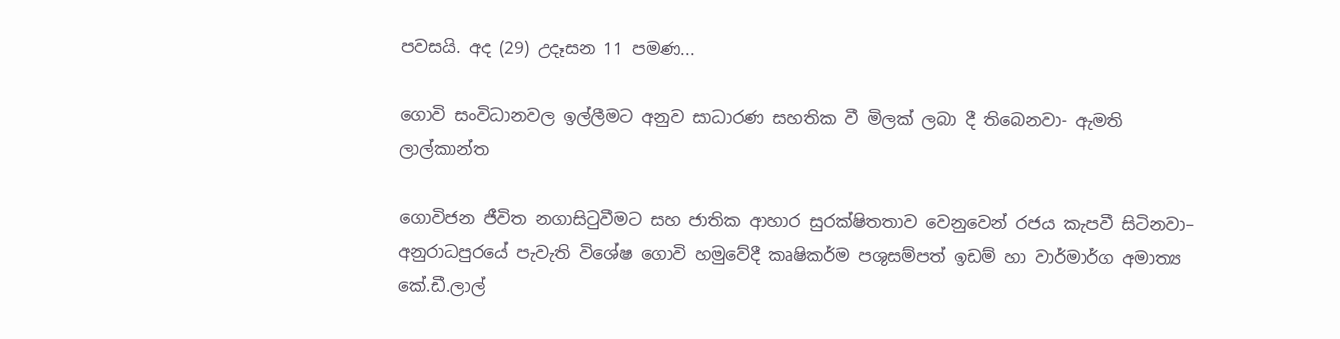පවසයි. අද (29) උදෑසන 11 පමණ...

ගොවි සංවිධානවල ඉල්ලීමට අනුව සාධාරණ සහතික වී මිලක් ලබා දී තිබෙනවා- ඇමති ලාල්කාන්ත

ගොවිජන ජීවිත නගාසිටුවීමට සහ ජාතික ආහාර සුරක්ෂිතතාව වෙනුවෙන් රජය කැපවී සිටිනවා– අනුරාධපුරයේ පැවැති විශේෂ ගොවි හමුවේදී කෘෂිකර්ම පශුසම්පත් ඉඩම් හා වාර්මාර්ග අමාත්‍ය කේ.ඩී.ලාල්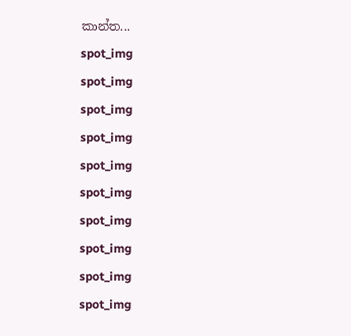කාන්ත...
spot_img
spot_img
spot_img
spot_img
spot_img
spot_img
spot_img
spot_img
spot_img
spot_img